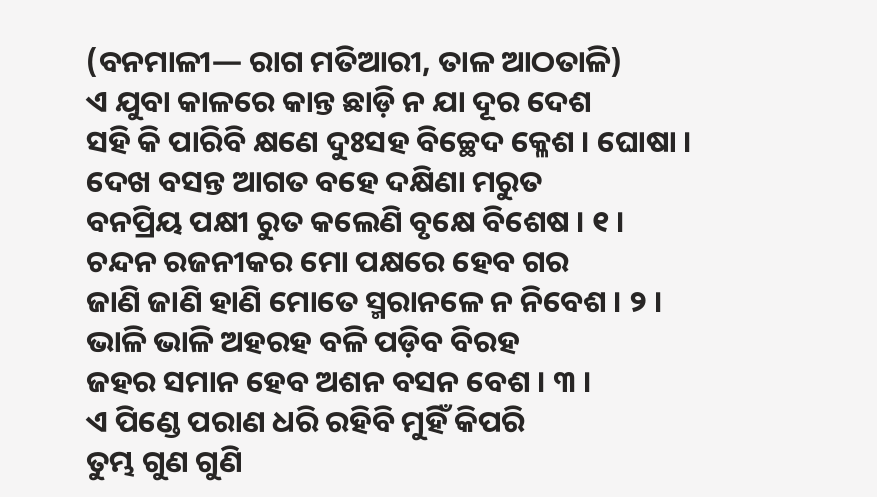(ବନମାଳୀ— ରାଗ ମତିଆରୀ, ତାଳ ଆଠତାଳି)
ଏ ଯୁବା କାଳରେ କାନ୍ତ ଛାଡ଼ି ନ ଯା ଦୂର ଦେଶ
ସହି କି ପାରିବି କ୍ଷଣେ ଦୁଃସହ ବିଚ୍ଛେଦ କ୍ଳେଶ । ଘୋଷା ।
ଦେଖ ବସନ୍ତ ଆଗତ ବହେ ଦକ୍ଷିଣା ମରୁତ
ବନପ୍ରିୟ ପକ୍ଷୀ ରୁତ କଲେଣି ବୃକ୍ଷେ ବିଶେଷ । ୧ ।
ଚନ୍ଦନ ରଜନୀକର ମୋ ପକ୍ଷରେ ହେବ ଗର
ଜାଣି ଜାଣି ହାଣି ମୋତେ ସ୍ମରାନଳେ ନ ନିବେଶ । ୨ ।
ଭାଳି ଭାଳି ଅହରହ ବଳି ପଡ଼ିବ ବିରହ
ଜହର ସମାନ ହେବ ଅଶନ ବସନ ବେଶ । ୩ ।
ଏ ପିଣ୍ଡେ ପରାଣ ଧରି ରହିବି ମୁହିଁ କିପରି
ତୁମ୍ଭ ଗୁଣ ଗୁଣି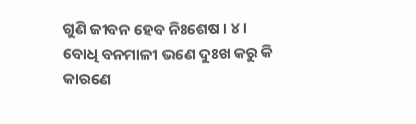ଗୁଣି ଜୀବନ ହେବ ନିଃଶେଷ । ୪ ।
ବୋଧି ବନମାଳୀ ଭଣେ ଦୁଃଖ କରୁ କି କାରଣେ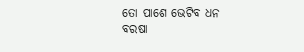ତୋ ପାଶେ ଭେଟିବ ଧନ ବରଷା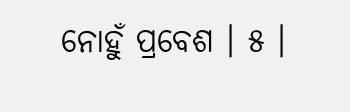ନୋହୁଁ ପ୍ରବେଶ । ୫ ।